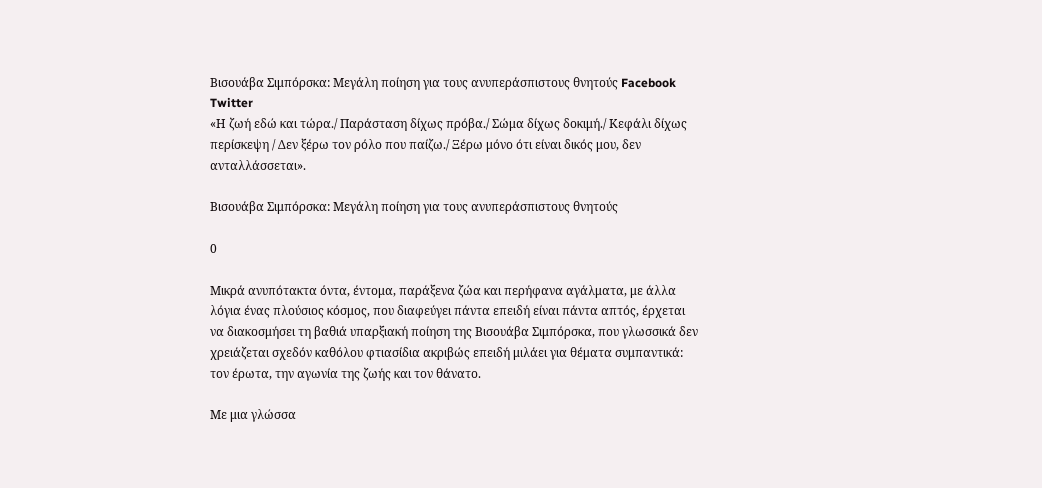Βισουάβα Σιμπόρσκα: Μεγάλη ποίηση για τους ανυπεράσπιστους θνητούς Facebook Twitter
«Η ζωή εδώ και τώρα./ Παράσταση δίχως πρόβα./ Σώμα δίχως δοκιμή./ Κεφάλι δίχως περίσκεψη / Δεν ξέρω τον ρόλο που παίζω./ Ξέρω μόνο ότι είναι δικός μου, δεν ανταλλάσσεται».

Βισουάβα Σιμπόρσκα: Μεγάλη ποίηση για τους ανυπεράσπιστους θνητούς

0

Μικρά ανυπότακτα όντα, έντομα, παράξενα ζώα και περήφανα αγάλματα, με άλλα λόγια ένας πλούσιος κόσμος, που διαφεύγει πάντα επειδή είναι πάντα απτός, έρχεται να διακοσμήσει τη βαθιά υπαρξιακή ποίηση της Βισουάβα Σιμπόρσκα, που γλωσσικά δεν χρειάζεται σχεδόν καθόλου φτιασίδια ακριβώς επειδή μιλάει για θέματα συμπαντικά: τον έρωτα, την αγωνία της ζωής και τον θάνατο.

Με μια γλώσσα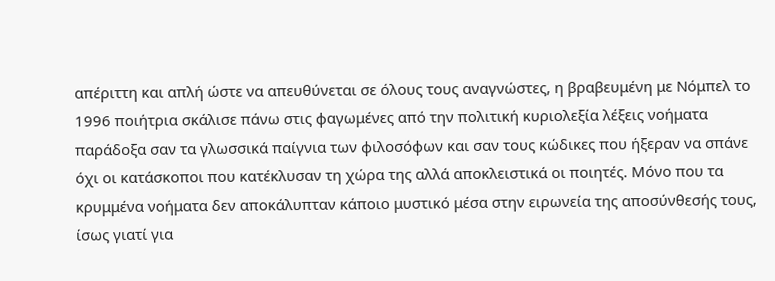απέριττη και απλή ώστε να απευθύνεται σε όλους τους αναγνώστες, η βραβευμένη με Νόμπελ το 1996 ποιήτρια σκάλισε πάνω στις φαγωμένες από την πολιτική κυριολεξία λέξεις νοήματα παράδοξα σαν τα γλωσσικά παίγνια των φιλοσόφων και σαν τους κώδικες που ήξεραν να σπάνε όχι οι κατάσκοποι που κατέκλυσαν τη χώρα της αλλά αποκλειστικά οι ποιητές. Μόνο που τα κρυμμένα νοήματα δεν αποκάλυπταν κάποιο μυστικό μέσα στην ειρωνεία της αποσύνθεσής τους, ίσως γιατί για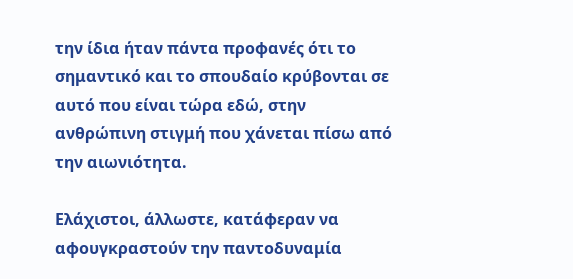την ίδια ήταν πάντα προφανές ότι το σημαντικό και το σπουδαίο κρύβονται σε αυτό που είναι τώρα εδώ, στην ανθρώπινη στιγμή που χάνεται πίσω από την αιωνιότητα.

Ελάχιστοι, άλλωστε, κατάφεραν να αφουγκραστούν την παντοδυναμία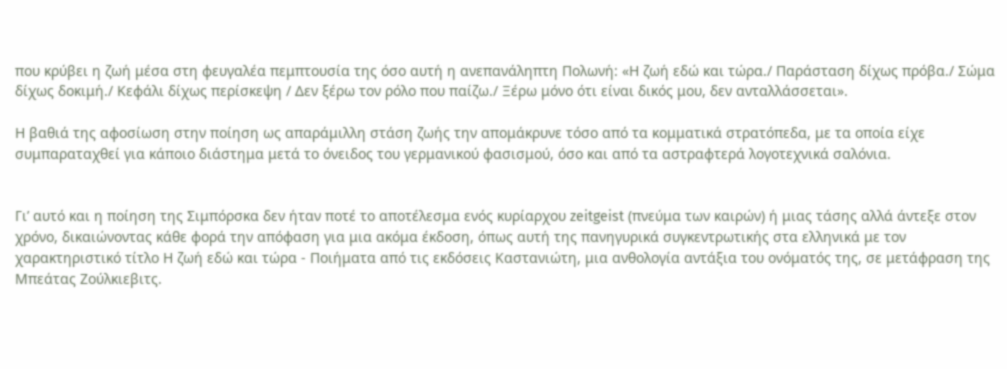που κρύβει η ζωή μέσα στη φευγαλέα πεμπτουσία της όσο αυτή η ανεπανάληπτη Πολωνή: «Η ζωή εδώ και τώρα./ Παράσταση δίχως πρόβα./ Σώμα δίχως δοκιμή./ Κεφάλι δίχως περίσκεψη / Δεν ξέρω τον ρόλο που παίζω./ Ξέρω μόνο ότι είναι δικός μου, δεν ανταλλάσσεται».

Η βαθιά της αφοσίωση στην ποίηση ως απαράμιλλη στάση ζωής την απομάκρυνε τόσο από τα κομματικά στρατόπεδα, με τα οποία είχε συμπαραταχθεί για κάποιο διάστημα μετά το όνειδος του γερμανικού φασισμού, όσο και από τα αστραφτερά λογοτεχνικά σαλόνια.


Γι’ αυτό και η ποίηση της Σιμπόρσκα δεν ήταν ποτέ το αποτέλεσμα ενός κυρίαρχου zeitgeist (πνεύμα των καιρών) ή μιας τάσης αλλά άντεξε στον χρόνο, δικαιώνοντας κάθε φορά την απόφαση για μια ακόμα έκδοση, όπως αυτή της πανηγυρικά συγκεντρωτικής στα ελληνικά με τον χαρακτηριστικό τίτλο Η ζωή εδώ και τώρα - Ποιήματα από τις εκδόσεις Καστανιώτη, μια ανθολογία αντάξια του ονόματός της, σε μετάφραση της Μπεάτας Ζούλκιεβιτς.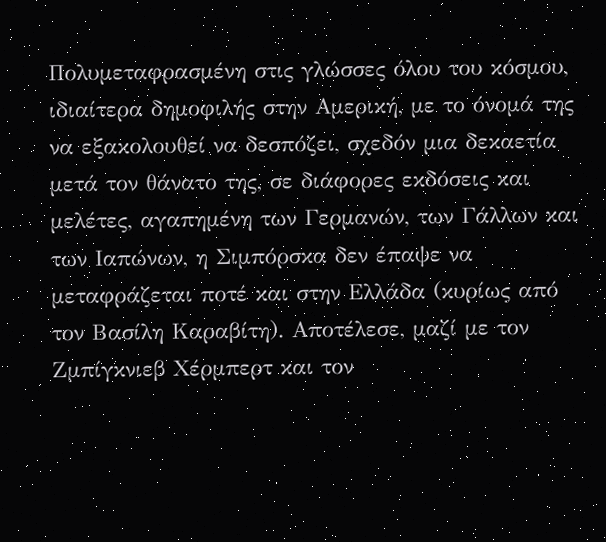Πολυμεταφρασμένη στις γλώσσες όλου του κόσμου, ιδιαίτερα δημοφιλής στην Αμερική, με το όνομά της να εξακολουθεί να δεσπόζει, σχεδόν μια δεκαετία μετά τον θάνατο της, σε διάφορες εκδόσεις και μελέτες, αγαπημένη των Γερμανών, των Γάλλων και των Ιαπώνων, η Σιμπόρσκα δεν έπαψε να μεταφράζεται ποτέ και στην Ελλάδα (κυρίως από τον Βασίλη Καραβίτη). Αποτέλεσε, μαζί με τον Ζμπίγκνιεβ Χέρμπερτ και τον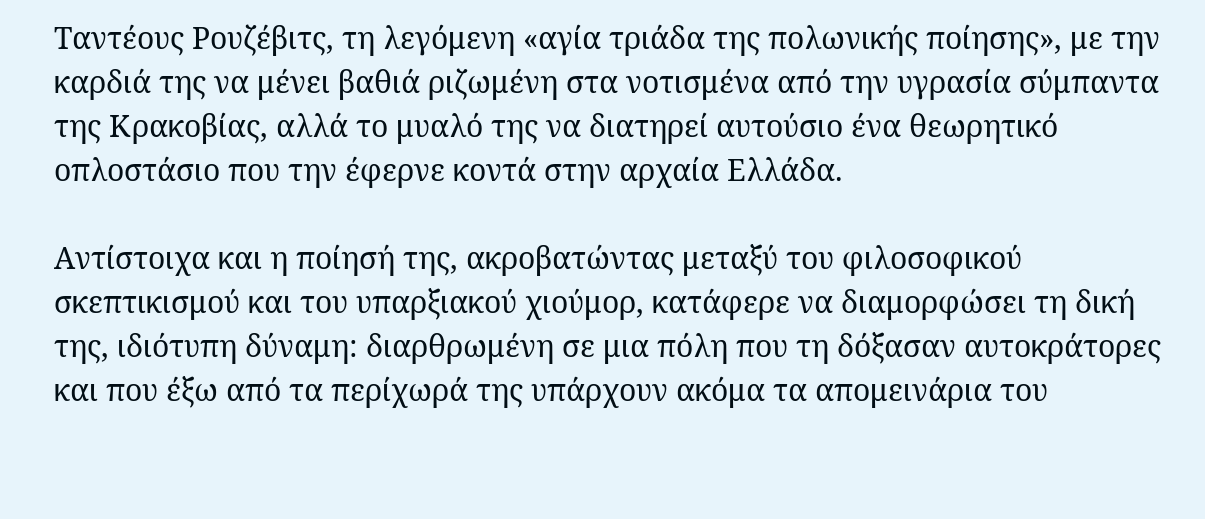Ταντέους Ρουζέβιτς, τη λεγόμενη «αγία τριάδα της πολωνικής ποίησης», με την καρδιά της να μένει βαθιά ριζωμένη στα νοτισμένα από την υγρασία σύμπαντα της Κρακοβίας, αλλά το μυαλό της να διατηρεί αυτούσιο ένα θεωρητικό οπλοστάσιο που την έφερνε κοντά στην αρχαία Ελλάδα.

Αντίστοιχα και η ποίησή της, ακροβατώντας μεταξύ του φιλοσοφικού σκεπτικισμού και του υπαρξιακού χιούμορ, κατάφερε να διαμορφώσει τη δική της, ιδιότυπη δύναμη: διαρθρωμένη σε μια πόλη που τη δόξασαν αυτοκράτορες και που έξω από τα περίχωρά της υπάρχουν ακόμα τα απομεινάρια του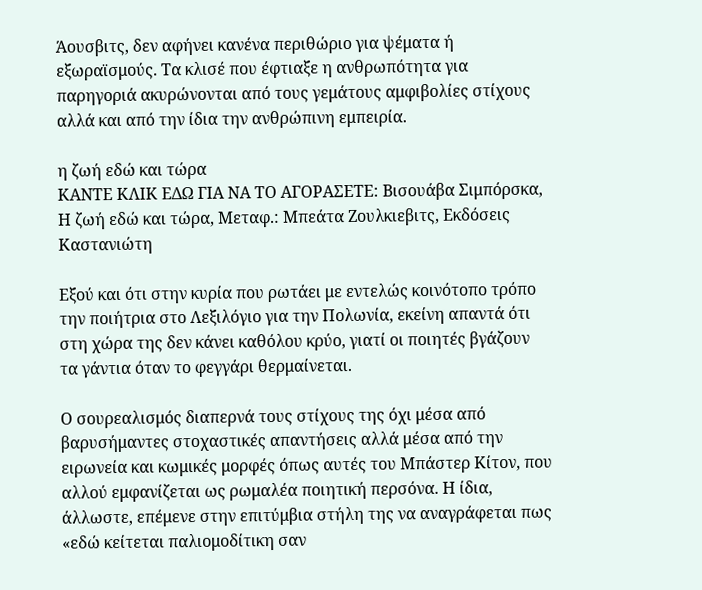Άουσβιτς, δεν αφήνει κανένα περιθώριο για ψέματα ή εξωραϊσμούς. Τα κλισέ που έφτιαξε η ανθρωπότητα για παρηγοριά ακυρώνονται από τους γεμάτους αμφιβολίες στίχους αλλά και από την ίδια την ανθρώπινη εμπειρία.

η ζωή εδώ και τώρα
ΚΑΝΤΕ ΚΛΙΚ ΕΔΩ ΓΙΑ ΝΑ ΤΟ ΑΓΟΡΑΣΕΤΕ: Βισουάβα Σιμπόρσκα, Η ζωή εδώ και τώρα, Μεταφ.: Μπεάτα Ζουλκιεβιτς, Εκδόσεις Καστανιώτη

Εξού και ότι στην κυρία που ρωτάει με εντελώς κοινότοπο τρόπο την ποιήτρια στο Λεξιλόγιο για την Πολωνία, εκείνη απαντά ότι στη χώρα της δεν κάνει καθόλου κρύο, γιατί οι ποιητές βγάζουν τα γάντια όταν το φεγγάρι θερμαίνεται.

Ο σουρεαλισμός διαπερνά τους στίχους της όχι μέσα από βαρυσήμαντες στοχαστικές απαντήσεις αλλά μέσα από την ειρωνεία και κωμικές μορφές όπως αυτές του Μπάστερ Κίτον, που αλλού εμφανίζεται ως ρωμαλέα ποιητική περσόνα. Η ίδια, άλλωστε, επέμενε στην επιτύμβια στήλη της να αναγράφεται πως «εδώ κείτεται παλιομοδίτικη σαν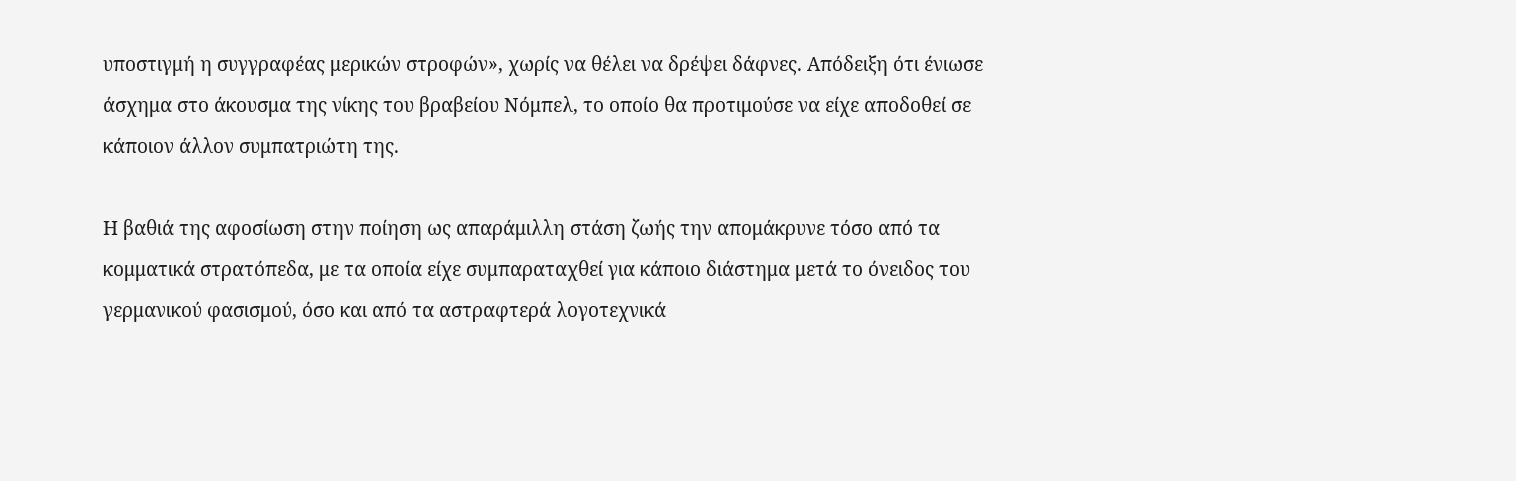υποστιγμή η συγγραφέας μερικών στροφών», χωρίς να θέλει να δρέψει δάφνες. Απόδειξη ότι ένιωσε άσχημα στο άκουσμα της νίκης του βραβείου Νόμπελ, το οποίο θα προτιμούσε να είχε αποδοθεί σε κάποιον άλλον συμπατριώτη της.

Η βαθιά της αφοσίωση στην ποίηση ως απαράμιλλη στάση ζωής την απομάκρυνε τόσο από τα κομματικά στρατόπεδα, με τα οποία είχε συμπαραταχθεί για κάποιο διάστημα μετά το όνειδος του γερμανικού φασισμού, όσο και από τα αστραφτερά λογοτεχνικά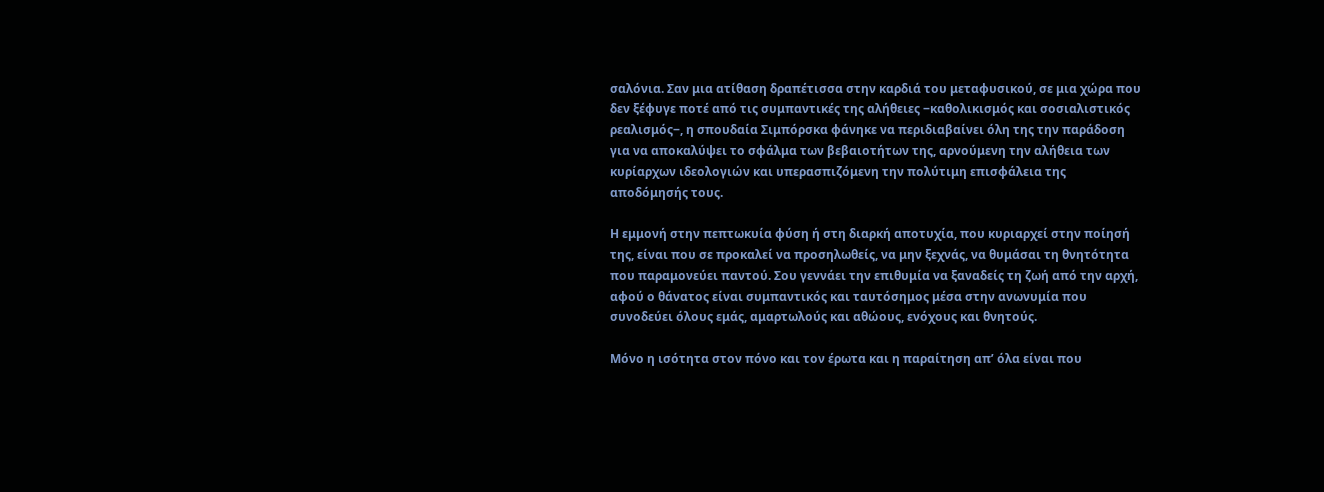σαλόνια. Σαν μια ατίθαση δραπέτισσα στην καρδιά του μεταφυσικού, σε μια χώρα που δεν ξέφυγε ποτέ από τις συμπαντικές της αλήθειες ‒καθολικισμός και σοσιαλιστικός ρεαλισμός‒, η σπουδαία Σιμπόρσκα φάνηκε να περιδιαβαίνει όλη της την παράδοση για να αποκαλύψει το σφάλμα των βεβαιοτήτων της, αρνούμενη την αλήθεια των κυρίαρχων ιδεολογιών και υπερασπιζόμενη την πολύτιμη επισφάλεια της αποδόμησής τους.

Η εμμονή στην πεπτωκυία φύση ή στη διαρκή αποτυχία, που κυριαρχεί στην ποίησή της, είναι που σε προκαλεί να προσηλωθείς, να μην ξεχνάς, να θυμάσαι τη θνητότητα που παραμονεύει παντού. Σου γεννάει την επιθυμία να ξαναδείς τη ζωή από την αρχή, αφού ο θάνατος είναι συμπαντικός και ταυτόσημος μέσα στην ανωνυμία που συνοδεύει όλους εμάς, αμαρτωλούς και αθώους, ενόχους και θνητούς.

Μόνο η ισότητα στον πόνο και τον έρωτα και η παραίτηση απ’ όλα είναι που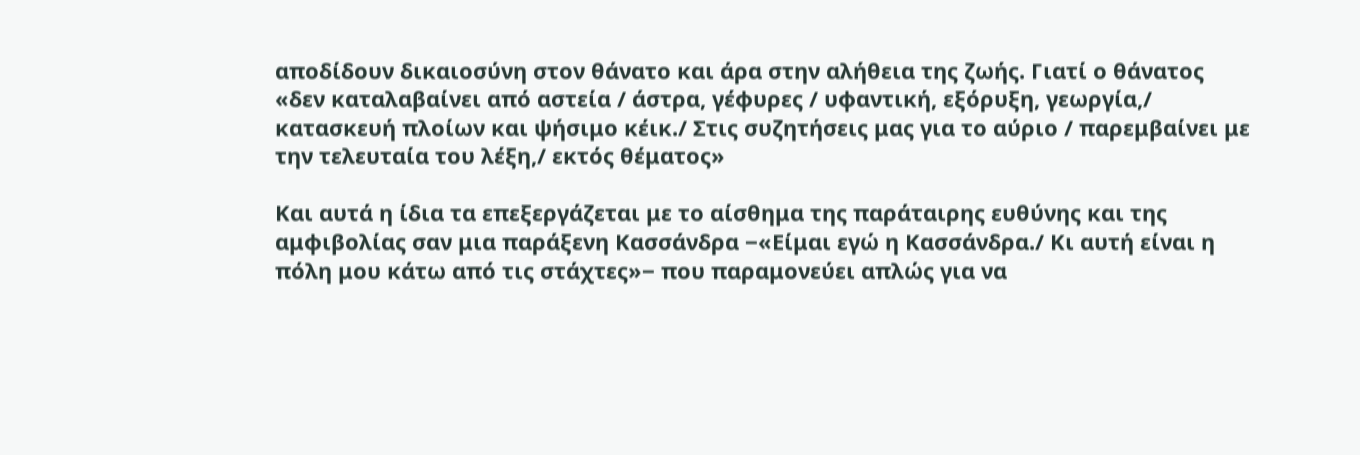αποδίδουν δικαιοσύνη στον θάνατο και άρα στην αλήθεια της ζωής. Γιατί ο θάνατος «δεν καταλαβαίνει από αστεία / άστρα, γέφυρες / υφαντική, εξόρυξη, γεωργία,/ κατασκευή πλοίων και ψήσιμο κέικ./ Στις συζητήσεις μας για το αύριο / παρεμβαίνει με την τελευταία του λέξη,/ εκτός θέματος»

Και αυτά η ίδια τα επεξεργάζεται με το αίσθημα της παράταιρης ευθύνης και της αμφιβολίας σαν μια παράξενη Κασσάνδρα ‒«Είμαι εγώ η Κασσάνδρα./ Κι αυτή είναι η πόλη μου κάτω από τις στάχτες»‒ που παραμονεύει απλώς για να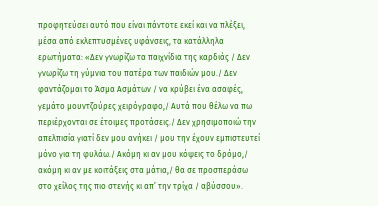προφητεύσει αυτό που είναι πάντοτε εκεί και να πλέξει, μέσα από εκλεπτυσμένες υφάνσεις, τα κατάλληλα ερωτήματα: «Δεν γνωρίζω τα παιχνίδια της καρδιάς / Δεν γνωρίζω τη γύμνια του πατέρα των παιδιών μου./ Δεν φαντάζομαι το Άσμα Ασμάτων / να κρύβει ένα ασαφές, γεμάτο μουντζούρες χειρόγραφο,/ Αυτά που θέλω να πω περιέρχονται σε έτοιμες προτάσεις./ Δεν χρησιμοποιώ την απελπισία γιατί δεν μου ανήκει / μου την έχουν εμπιστευτεί μόνο για τη φυλάω./ Ακόμη κι αν μου κόψεις το δρόμο,/ ακόμη κι αν με κοιτάξεις στα μάτια,/ θα σε προσπεράσω στο χείλος της πιο στενής κι απ’ την τρίχα / αβύσσου».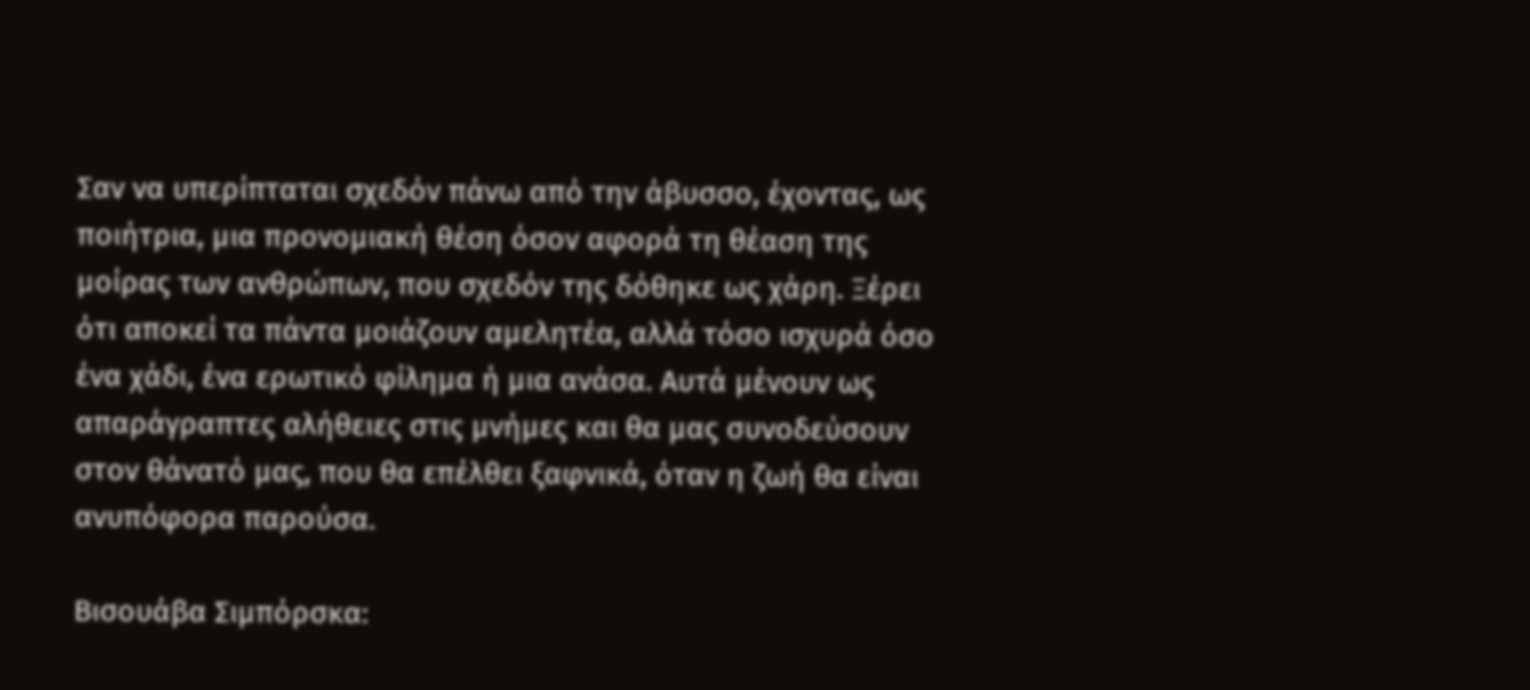Σαν να υπερίπταται σχεδόν πάνω από την άβυσσο, έχοντας, ως ποιήτρια, μια προνομιακή θέση όσον αφορά τη θέαση της μοίρας των ανθρώπων, που σχεδόν της δόθηκε ως χάρη. Ξέρει ότι αποκεί τα πάντα μοιάζουν αμελητέα, αλλά τόσο ισχυρά όσο ένα χάδι, ένα ερωτικό φίλημα ή μια ανάσα. Αυτά μένουν ως απαράγραπτες αλήθειες στις μνήμες και θα μας συνοδεύσουν στον θάνατό μας, που θα επέλθει ξαφνικά, όταν η ζωή θα είναι ανυπόφορα παρούσα.

Βισουάβα Σιμπόρσκα: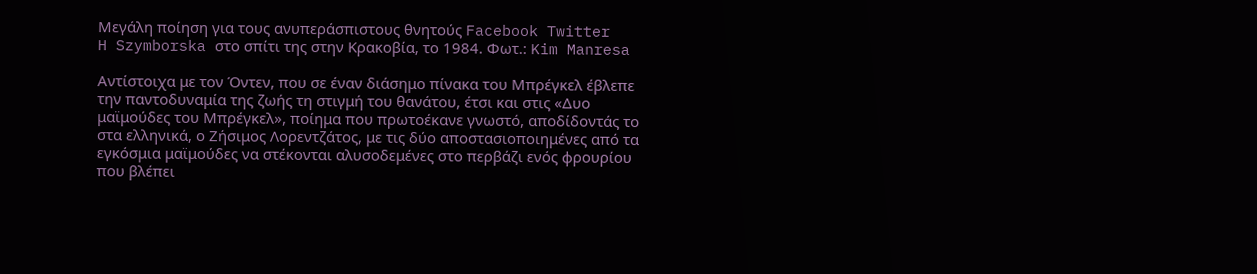Μεγάλη ποίηση για τους ανυπεράσπιστους θνητούς Facebook Twitter
H Szymborska στο σπίτι της στην Κρακοβία, το 1984. Φωτ.: Kim Manresa

Αντίστοιχα με τον Όντεν, που σε έναν διάσημο πίνακα του Μπρέγκελ έβλεπε την παντοδυναμία της ζωής τη στιγμή του θανάτου, έτσι και στις «Δυο μαϊμούδες του Μπρέγκελ», ποίημα που πρωτοέκανε γνωστό, αποδίδοντάς το στα ελληνικά, ο Ζήσιμος Λορεντζάτος, με τις δύο αποστασιοποιημένες από τα εγκόσμια μαϊμούδες να στέκονται αλυσοδεμένες στο περβάζι ενός φρουρίου που βλέπει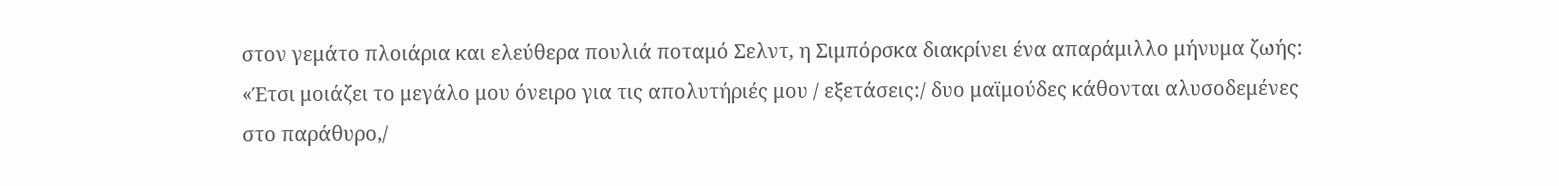στον γεμάτο πλοιάρια και ελεύθερα πουλιά ποταμό Σελντ, η Σιμπόρσκα διακρίνει ένα απαράμιλλο μήνυμα ζωής: «Έτσι μοιάζει το μεγάλο μου όνειρο για τις απολυτήριές μου / εξετάσεις:/ δυο μαϊμούδες κάθονται αλυσοδεμένες στο παράθυρο,/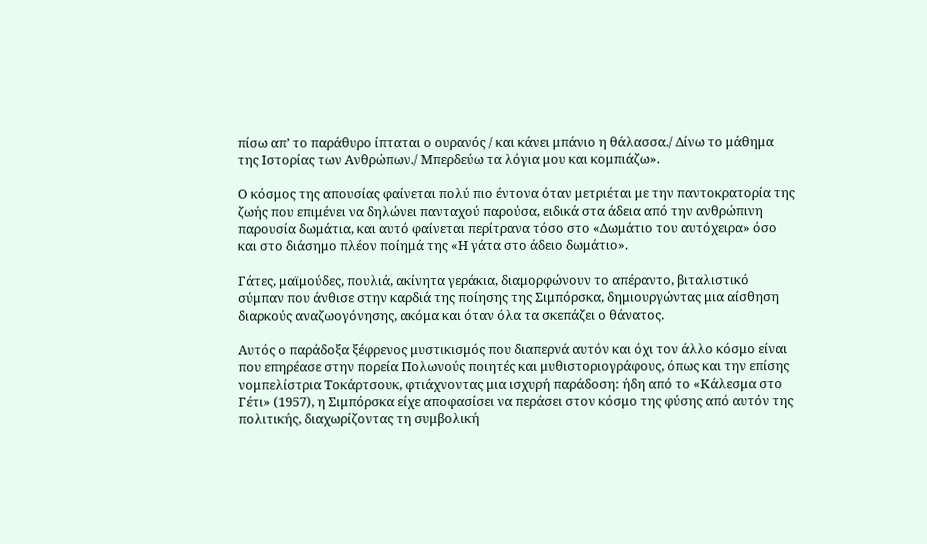πίσω απ’ το παράθυρο ίπταται ο ουρανός / και κάνει μπάνιο η θάλασσα./ Δίνω το μάθημα της Ιστορίας των Ανθρώπων./ Μπερδεύω τα λόγια μου και κομπιάζω».

Ο κόσμος της απουσίας φαίνεται πολύ πιο έντονα όταν μετριέται με την παντοκρατορία της ζωής που επιμένει να δηλώνει πανταχού παρούσα, ειδικά στα άδεια από την ανθρώπινη παρουσία δωμάτια, και αυτό φαίνεται περίτρανα τόσο στο «Δωμάτιο του αυτόχειρα» όσο και στο διάσημο πλέον ποίημά της «Η γάτα στο άδειο δωμάτιο».

Γάτες, μαϊμούδες, πουλιά, ακίνητα γεράκια, διαμορφώνουν το απέραντο, βιταλιστικό σύμπαν που άνθισε στην καρδιά της ποίησης της Σιμπόρσκα, δημιουργώντας μια αίσθηση διαρκούς αναζωογόνησης, ακόμα και όταν όλα τα σκεπάζει ο θάνατος.

Αυτός ο παράδοξα ξέφρενος μυστικισμός που διαπερνά αυτόν και όχι τον άλλο κόσμο είναι που επηρέασε στην πορεία Πολωνούς ποιητές και μυθιστοριογράφους, όπως και την επίσης νομπελίστρια Τοκάρτσουκ, φτιάχνοντας μια ισχυρή παράδοση: ήδη από το «Κάλεσμα στο Γέτι» (1957), η Σιμπόρσκα είχε αποφασίσει να περάσει στον κόσμο της φύσης από αυτόν της πολιτικής, διαχωρίζοντας τη συμβολική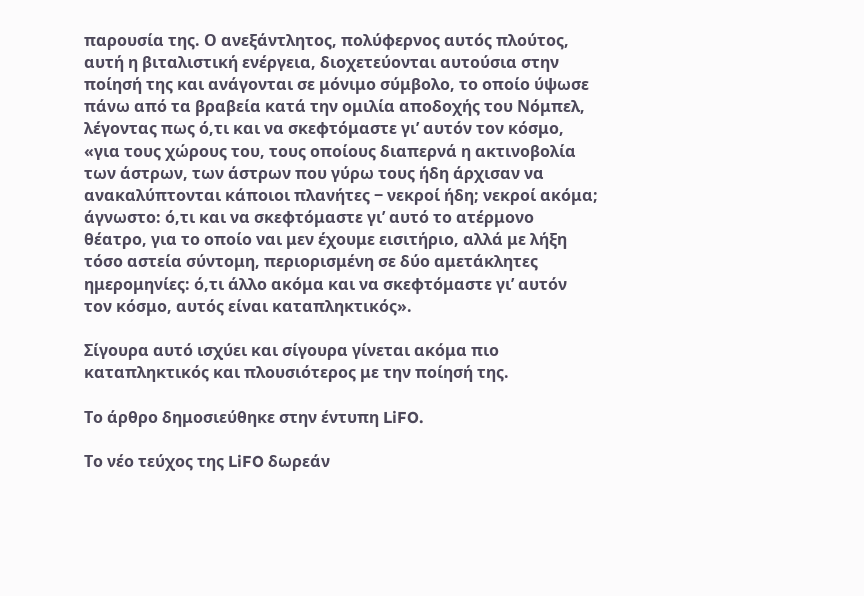παρουσία της. Ο ανεξάντλητος, πολύφερνος αυτός πλούτος, αυτή η βιταλιστική ενέργεια, διοχετεύονται αυτούσια στην ποίησή της και ανάγονται σε μόνιμο σύμβολο, το οποίο ύψωσε πάνω από τα βραβεία κατά την ομιλία αποδοχής του Νόμπελ, λέγοντας πως ό,τι και να σκεφτόμαστε γι’ αυτόν τον κόσμο, «για τους χώρους του, τους οποίους διαπερνά η ακτινοβολία των άστρων, των άστρων που γύρω τους ήδη άρχισαν να ανακαλύπτονται κάποιοι πλανήτες ‒ νεκροί ήδη; νεκροί ακόμα; άγνωστο: ό,τι και να σκεφτόμαστε γι’ αυτό το ατέρμονο θέατρο, για το οποίο ναι μεν έχουμε εισιτήριο, αλλά με λήξη τόσο αστεία σύντομη, περιορισμένη σε δύο αμετάκλητες ημερομηνίες: ό,τι άλλο ακόμα και να σκεφτόμαστε γι’ αυτόν τον κόσμο, αυτός είναι καταπληκτικός».

Σίγουρα αυτό ισχύει και σίγουρα γίνεται ακόμα πιο καταπληκτικός και πλουσιότερος με την ποίησή της.

Το άρθρο δημοσιεύθηκε στην έντυπη LiFO.

Το νέο τεύχος της LiFO δωρεάν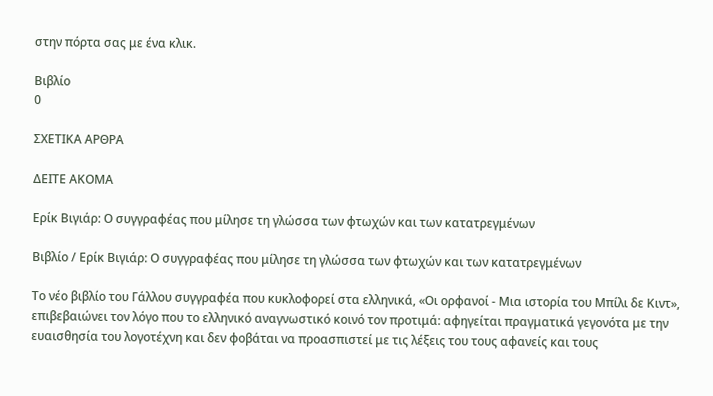στην πόρτα σας με ένα κλικ.

Βιβλίο
0

ΣΧΕΤΙΚΑ ΑΡΘΡΑ

ΔΕΙΤΕ ΑΚΟΜΑ

Ερίκ Βιγιάρ: Ο συγγραφέας που μίλησε τη γλώσσα των φτωχών και των κατατρεγμένων

Βιβλίο / Ερίκ Βιγιάρ: Ο συγγραφέας που μίλησε τη γλώσσα των φτωχών και των κατατρεγμένων

Το νέο βιβλίο του Γάλλου συγγραφέα που κυκλοφορεί στα ελληνικά, «Οι ορφανοί - Μια ιστορία του Μπίλι δε Κιντ», επιβεβαιώνει τον λόγο που το ελληνικό αναγνωστικό κοινό τον προτιμά: αφηγείται πραγματικά γεγονότα με την ευαισθησία του λογοτέχνη και δεν φοβάται να προασπιστεί με τις λέξεις του τους αφανείς και τους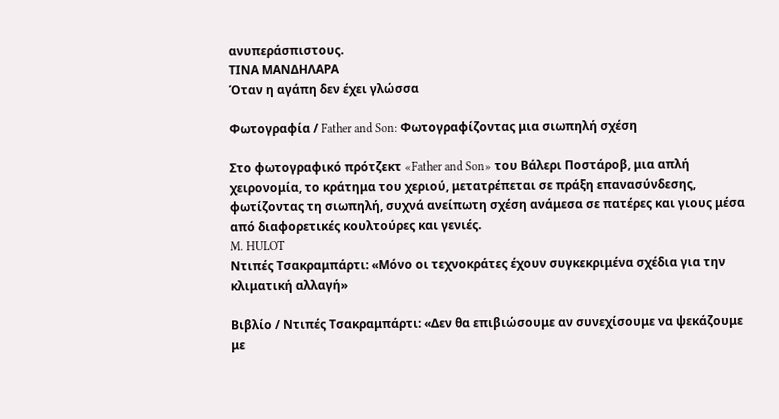ανυπεράσπιστους.
ΤΙΝΑ ΜΑΝΔΗΛΑΡΑ
Όταν η αγάπη δεν έχει γλώσσα

Φωτογραφία / Father and Son: Φωτογραφίζοντας μια σιωπηλή σχέση

Στο φωτογραφικό πρότζεκτ «Father and Son» του Βάλερι Ποστάροβ, μια απλή χειρονομία, το κράτημα του χεριού, μετατρέπεται σε πράξη επανασύνδεσης, φωτίζοντας τη σιωπηλή, συχνά ανείπωτη σχέση ανάμεσα σε πατέρες και γιους μέσα από διαφορετικές κουλτούρες και γενιές.
M. HULOT
Ντιπές Τσακραμπάρτι: «Μόνο οι τεχνοκράτες έχουν συγκεκριμένα σχέδια για την κλιματική αλλαγή»

Βιβλίο / Ντιπές Τσακραμπάρτι: «Δεν θα επιβιώσουμε αν συνεχίσουμε να ψεκάζουμε με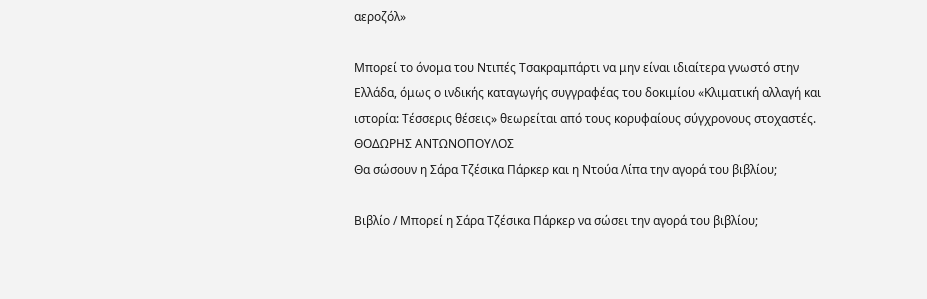αεροζόλ»

Μπορεί το όνομα του Ντιπές Τσακραμπάρτι να μην είναι ιδιαίτερα γνωστό στην Ελλάδα, όμως ο ινδικής καταγωγής συγγραφέας του δοκιμίου «Κλιματική αλλαγή και ιστορία: Τέσσερις θέσεις» θεωρείται από τους κορυφαίους σύγχρονους στοχαστές.
ΘΟΔΩΡΗΣ ΑΝΤΩΝΟΠΟΥΛΟΣ
Θα σώσουν η Σάρα Τζέσικα Πάρκερ και η Ντούα Λίπα την αγορά του βιβλίου;

Βιβλίο / Μπορεί η Σάρα Τζέσικα Πάρκερ να σώσει την αγορά του βιβλίου;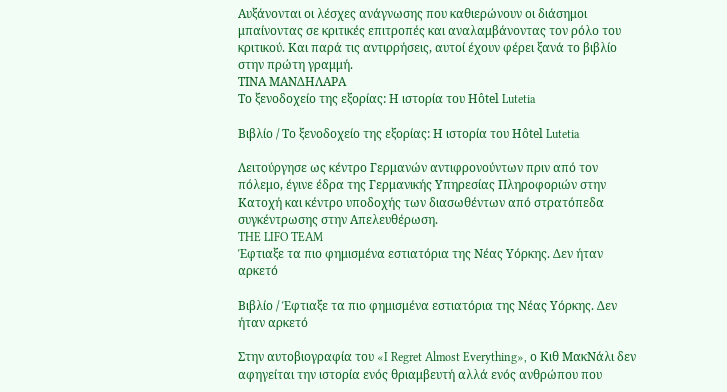Αυξάνονται οι λέσχες ανάγνωσης που καθιερώνουν οι διάσημοι μπαίνοντας σε κριτικές επιτροπές και αναλαμβάνοντας τον ρόλο του κριτικού. Και παρά τις αντιρρήσεις, αυτοί έχουν φέρει ξανά το βιβλίο στην πρώτη γραμμή.
ΤΙΝΑ ΜΑΝΔΗΛΑΡΑ
Το ξενοδοχείο της εξορίας: Η ιστορία του Hôtel Lutetia

Βιβλίο / Το ξενοδοχείο της εξορίας: Η ιστορία του Hôtel Lutetia

Λειτούργησε ως κέντρο Γερμανών αντιφρονούντων πριν από τον πόλεμο, έγινε έδρα της Γερμανικής Υπηρεσίας Πληροφοριών στην Κατοχή και κέντρο υποδοχής των διασωθέντων από στρατόπεδα συγκέντρωσης στην Απελευθέρωση.
THE LIFO TEAM
Έφτιαξε τα πιο φημισμένα εστιατόρια της Νέας Υόρκης. Δεν ήταν αρκετό

Βιβλίο / Έφτιαξε τα πιο φημισμένα εστιατόρια της Νέας Υόρκης. Δεν ήταν αρκετό

Στην αυτοβιογραφία του «I Regret Almost Everything», ο Κιθ ΜακΝάλι δεν αφηγείται την ιστορία ενός θριαμβευτή αλλά ενός ανθρώπου που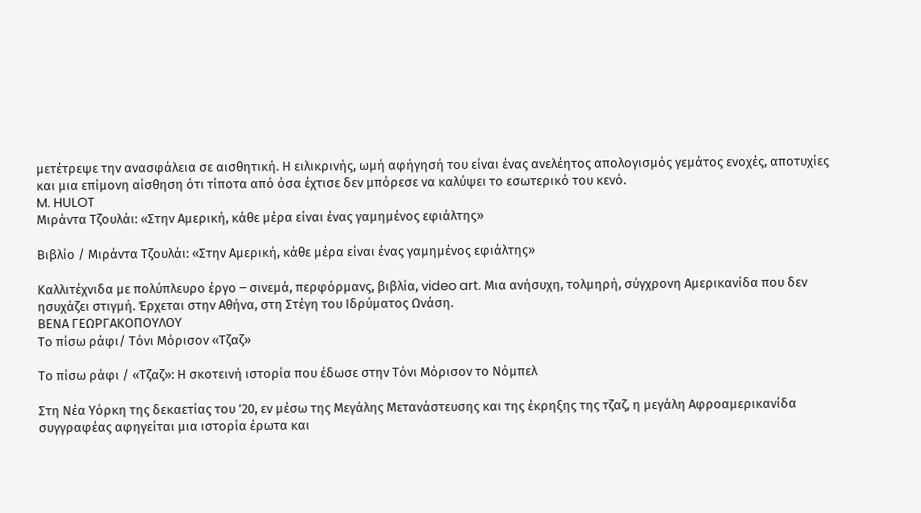μετέτρεψε την ανασφάλεια σε αισθητική. Η ειλικρινής, ωμή αφήγησή του είναι ένας ανελέητος απολογισμός γεμάτος ενοχές, αποτυχίες και μια επίμονη αίσθηση ότι τίποτα από όσα έχτισε δεν μπόρεσε να καλύψει το εσωτερικό του κενό.
M. HULOT
Μιράντα Τζουλάι: «Στην Αμερική, κάθε μέρα είναι ένας γαμημένος εφιάλτης»

Βιβλίο / Μιράντα Τζουλάι: «Στην Αμερική, κάθε μέρα είναι ένας γαμημένος εφιάλτης»

Καλλιτέχνιδα με πολύπλευρο έργο ‒ σινεμά, περφόρμανς, βιβλία, video art. Μια ανήσυχη, τολμηρή, σύγχρονη Aμερικανίδα που δεν ησυχάζει στιγμή. Έρχεται στην Αθήνα, στη Στέγη του Ιδρύματος Ωνάση.
ΒΕΝΑ ΓΕΩΡΓΑΚΟΠΟΥΛΟΥ
Το πίσω ράφι/ Τόνι Μόρισον «Τζαζ»

Το πίσω ράφι / «Τζαζ»: Η σκοτεινή ιστορία που έδωσε στην Τόνι Μόρισον το Νόμπελ

Στη Νέα Υόρκη της δεκαετίας του ’20, εν μέσω της Μεγάλης Μετανάστευσης και της έκρηξης της τζαζ, η μεγάλη Αφροαμερικανίδα συγγραφέας αφηγείται μια ιστορία έρωτα και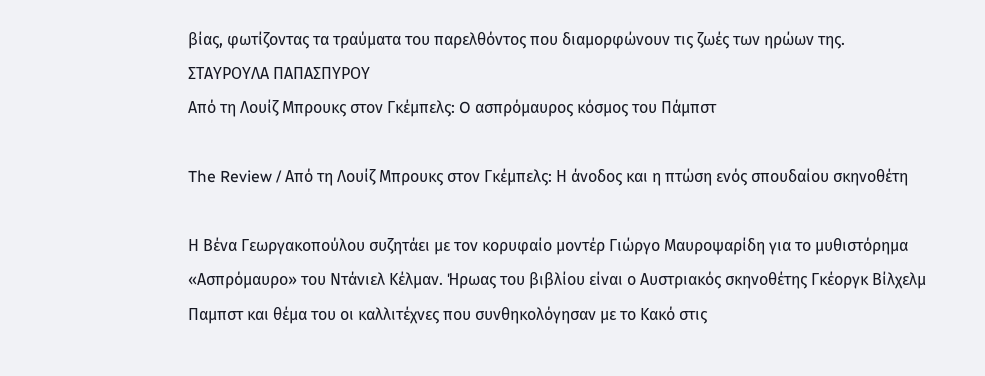βίας, φωτίζοντας τα τραύματα του παρελθόντος που διαμορφώνουν τις ζωές των ηρώων της.
ΣΤΑΥΡΟΥΛΑ ΠΑΠΑΣΠΥΡΟΥ
Από τη Λουίζ Μπρουκς στον Γκέμπελς: O ασπρόμαυρος κόσμος του Πάμπστ

The Review / Από τη Λουίζ Μπρουκς στον Γκέμπελς: Η άνοδος και η πτώση ενός σπουδαίου σκηνοθέτη

Η Βένα Γεωργακοπούλου συζητάει με τον κορυφαίο μοντέρ Γιώργο Μαυροψαρίδη για το μυθιστόρημα «Ασπρόμαυρο» του Ντάνιελ Κέλμαν. Ήρωας του βιβλίου είναι ο Αυστριακός σκηνοθέτης Γκέοργκ Βίλχελμ Παμπστ και θέμα του οι καλλιτέχνες που συνθηκολόγησαν με το Κακό στις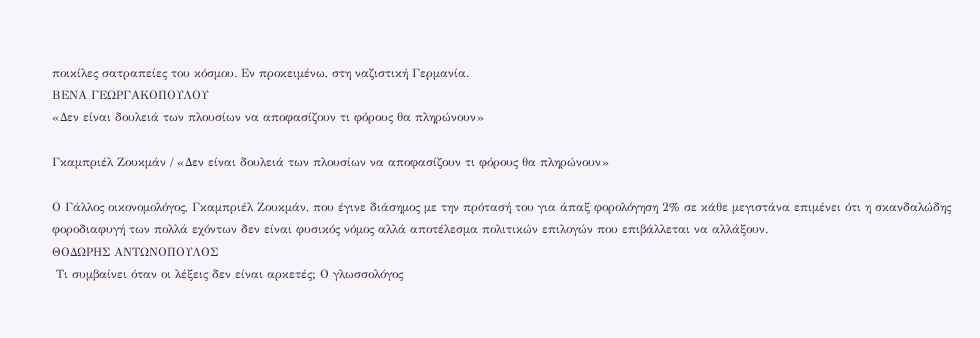ποικίλες σατραπείες του κόσμου. Εν προκειμένω, στη ναζιστική Γερμανία.
ΒΕΝΑ ΓΕΩΡΓΑΚΟΠΟΥΛΟΥ
«Δεν είναι δουλειά των πλουσίων να αποφασίζουν τι φόρους θα πληρώνουν»

Γκαμπριέλ Ζουκμάν / «Δεν είναι δουλειά των πλουσίων να αποφασίζουν τι φόρους θα πληρώνουν»

Ο Γάλλος οικονομολόγος, Γκαμπριέλ Ζουκμάν, που έγινε διάσημος με την πρότασή του για άπαξ φορολόγηση 2% σε κάθε μεγιστάνα επιμένει ότι η σκανδαλώδης φοροδιαφυγή των πολλά εχόντων δεν είναι φυσικός νόμος αλλά αποτέλεσμα πολιτικών επιλογών που επιβάλλεται να αλλάξουν.
ΘΟΔΩΡΗΣ ΑΝΤΩΝΟΠΟΥΛΟΣ
 Τι συμβαίνει όταν οι λέξεις δεν είναι αρκετές; Ο γλωσσολόγος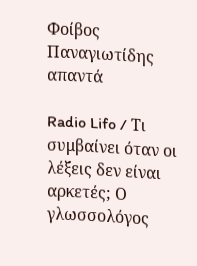Φοίβος Παναγιωτίδης απαντά

Radio Lifo / Τι συμβαίνει όταν οι λέξεις δεν είναι αρκετές; Ο γλωσσολόγος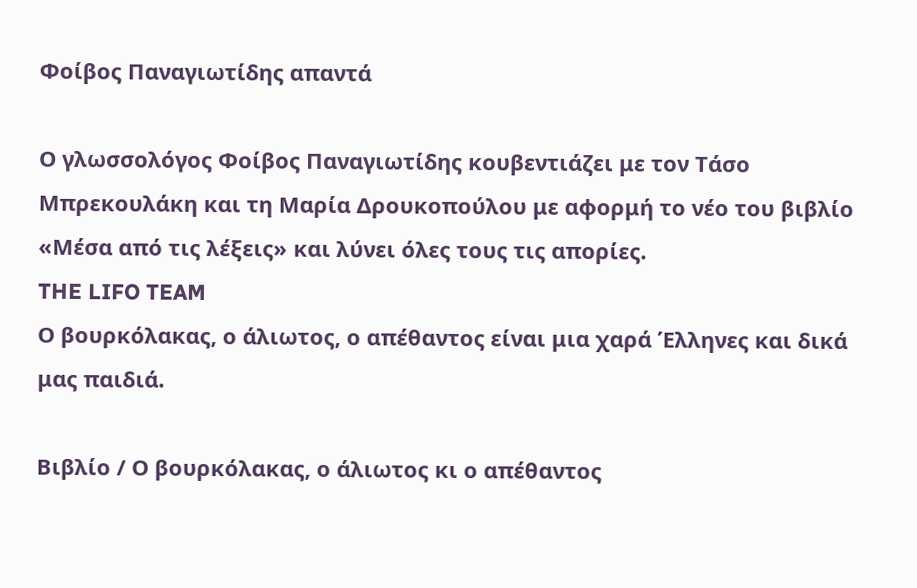Φοίβος Παναγιωτίδης απαντά

Ο γλωσσολόγος Φοίβος Παναγιωτίδης κουβεντιάζει με τον Τάσο Μπρεκουλάκη και τη Μαρία Δρουκοπούλου με αφορμή το νέο του βιβλίο «Μέσα από τις λέξεις» και λύνει όλες τους τις απορίες.
THE LIFO TEAM
Ο βουρκόλακας, ο άλιωτος, ο απέθαντος είναι μια χαρά Έλληνες και δικά μας παιδιά.

Βιβλίο / Ο βουρκόλακας, ο άλιωτος κι ο απέθαντος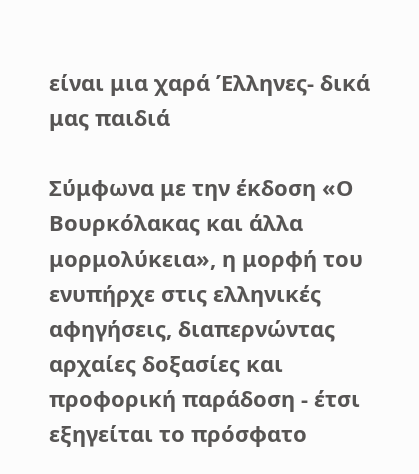είναι μια χαρά Έλληνες- δικά μας παιδιά

Σύμφωνα με την έκδοση «Ο Βουρκόλακας και άλλα μορμολύκεια», η μορφή του ενυπήρχε στις ελληνικές αφηγήσεις, διαπερνώντας αρχαίες δοξασίες και προφορική παράδοση - έτσι εξηγείται το πρόσφατο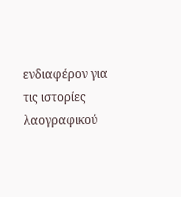ενδιαφέρον για τις ιστορίες λαογραφικού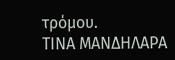τρόμου.
ΤΙΝΑ ΜΑΝΔΗΛΑΡΑ